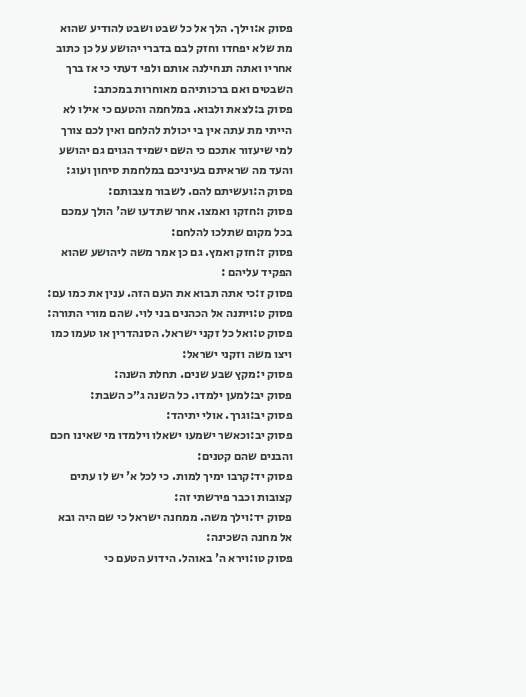פסוק א:וילך. הלך אל כל שבט ושבט להודיע שהוא מת שלא יפחדו וחזק לבם בדברי יהושע על כן כתוב אחריו ואתה תנחילנה אותם ולפי דעתי כי אז ברך השבטים ואם ברכותיהם מאוחרות במכתב:
פסוק ב:לצאת ולבוא. במלחמה והטעם כי אילו לא הייתי מת עתה אין בי יכולת להלחם ואין לכם צורך למי שיעזור אתכם כי השם ישמיד הגוים גם יהושע והעד מה שראיתם בעיניכם במלחמת סיחון ועוג:
פסוק ה:ועשיתם להם. לשבור מצבותם:
פסוק ו:חזקו ואמצו. אחר שתדעו שה' הולך עמכם בכל מקום שתלכו להלחם:
פסוק ז:חזק ואמץ. גם כן אמר משה ליהושע שהוא הפקיד עליהם :
פסוק ז:כי אתה תבוא את העם הזה. ענין את כמו עם:
פסוק ט:ויתנה אל הכהנים בני לוי. שהם מורי התורה:
פסוק ט:ואל כל זקני ישראל. הסנהדרין או טעמו כמו ויצו משה וזקני ישראל:
פסוק י:מקץ שבע שנים. תחלת השנה:
פסוק יב:למען ילמדו. כל השנה ג״כ השבת:
פסוק יב:וגרך. אולי יתיהד:
פסוק יב:וכאשר ישמעו ישאלו וילמדו מי שאינו חכם והבנים שהם קטנים:
פסוק יד:קרבו ימיך למות. כי לכל א' יש לו עתים קצובות וכבר פירשתי זה:
פסוק יד:וילך משה. ממחנה ישראל כי שם היה ובא אל מחנה השכינה:
פסוק טו:וירא ה' באוהל. הידוע הטעם כי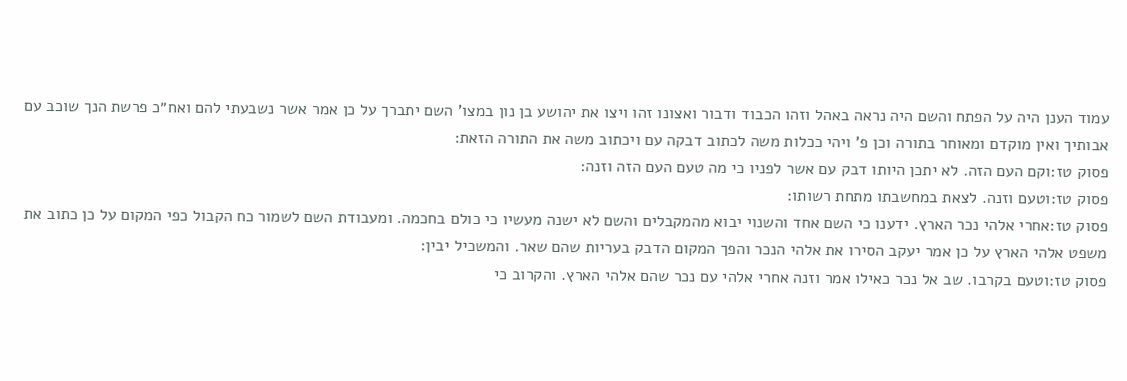עמוד הענן היה על הפתח והשם היה נראה באהל וזהו הכבוד ודבור ואצונו זהו ויצו את יהושע בן נון במצו' השם יתברך על כן אמר אשר נשבעתי להם ואח״כ פרשת הנך שוכב עם אבותיך ואין מוקדם ומאוחר בתורה וכן פ' ויהי ככלות משה לכתוב דבקה עם ויכתוב משה את התורה הזאת:
פסוק טז:וקם העם הזה. לא יתכן היותו דבק עם אשר לפניו כי מה טעם העם הזה וזנה:
פסוק טז:וטעם וזנה. לצאת במחשבתו מתחת רשותו:
פסוק טז:אחרי אלהי נכר הארץ. ידענו כי השם אחד והשנוי יבוא מהמקבלים והשם לא ישנה מעשיו כי כולם בחכמה. ומעבודת השם לשמור כח הקבול כפי המקום על כן כתוב את משפט אלהי הארץ על כן אמר יעקב הסירו את אלהי הנכר והפך המקום הדבק בעריות שהם שאר. והמשכיל יבין:
פסוק טז:וטעם בקרבו. שב אל נכר כאילו אמר וזנה אחרי אלהי עם נכר שהם אלהי הארץ. והקרוב כי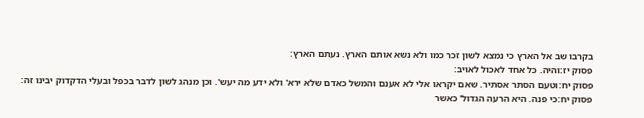בקרבו שב אל הארץ כי נמצא לשון זכר כמו ולא נשא אותם הארץ. נעתם הארץ:
פסוק יז:והיה. כל אחד לאכול לאויב:
פסוק יח:וטעם הסתר אסתיר. שאם יקראו אלי לא אענם והמשל כאדם שלא ירא' ולא ידע מה יעש'. וכן מנהג לשון לדבר בכפל ובעלי הדקדוק יבינו זה:
פסוק יח:כי פנה. היא הרעה הגדול' כאשר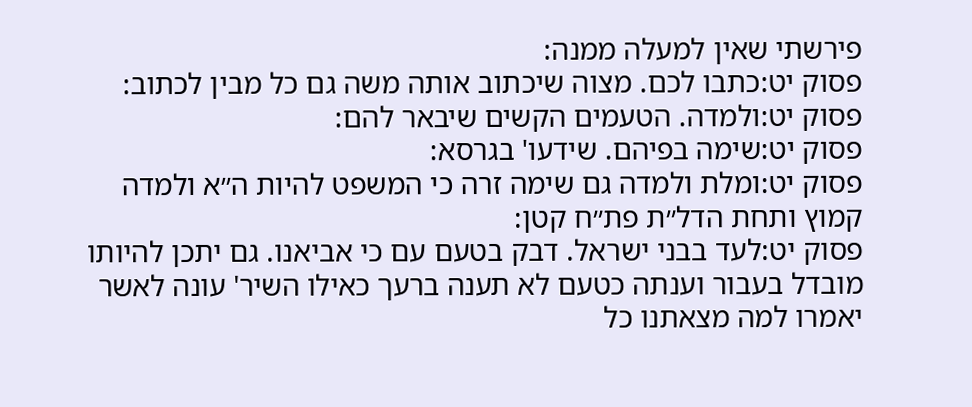פירשתי שאין למעלה ממנה:
פסוק יט:כתבו לכם. מצוה שיכתוב אותה משה גם כל מבין לכתוב:
פסוק יט:ולמדה. הטעמים הקשים שיבאר להם:
פסוק יט:שימה בפיהם. שידעו' בגרסא:
פסוק יט:ומלת ולמדה גם שימה זרה כי המשפט להיות ה״א ולמדה קמוץ ותחת הדל״ת פת״ח קטן:
פסוק יט:לעד בבני ישראל. דבק בטעם עם כי אביאנו. גם יתכן להיותו מובדל בעבור וענתה כטעם לא תענה ברעך כאילו השיר' עונה לאשר יאמרו למה מצאתנו כל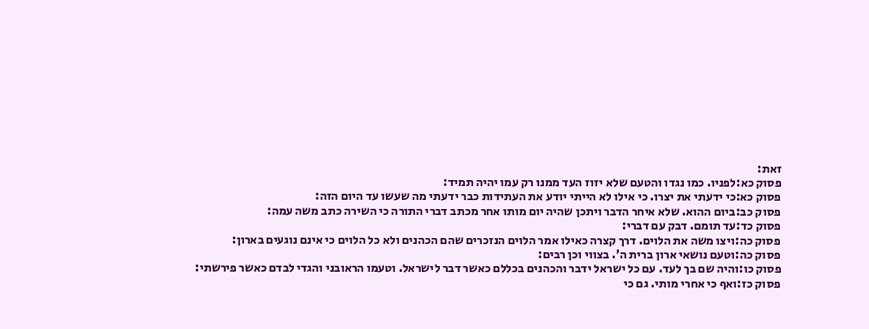זאת:
פסוק כא:לפניו. כמו נגדו והטעם שלא יזוז העד ממנו רק עמו יהיה תמיד:
פסוק כא:כי ידעתי את יצרו. כי אילו לא הייתי יודע את העתידות כבר ידעתי מה שעשו עד היום הזה:
פסוק כב:ביום ההוא. שלא איחר הדבר ויתכן שהיה יום מותו אחר מכתב דברי התורה כי השירה כתב משה עמה:
פסוק כד:עד תומם. דבק עם דברי:
פסוק כה:ויצו משה את הלוים. דרך קצרה כאילו אמר הלוים הנזכרים שהם הכהנים ולא כל הלוים כי אינם נוגעים בארון:
פסוק כה:וטעם נושאי ארון ברית ה'. בצווי וכן רבים:
פסוק כו:והיה שם בך לעד. עם כל ישראל ידבר והכהנים בכללם כאשר דבר לישראל. וטעמו הראובני והגדי לבדם כאשר פירשתי:
פסוק כז:ואף כי אחרי מותי. גם כי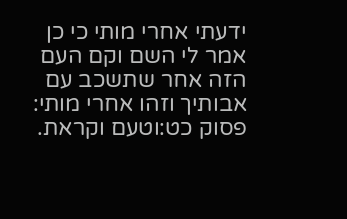ידעתי אחרי מותי כי כן אמר לי השם וקם העם הזה אחר שתשכב עם אבותיך וזהו אחרי מותי:
פסוק כט:וטעם וקראת.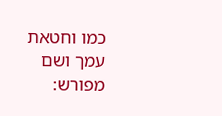כמו וחטאת עמך ושם מפורש: